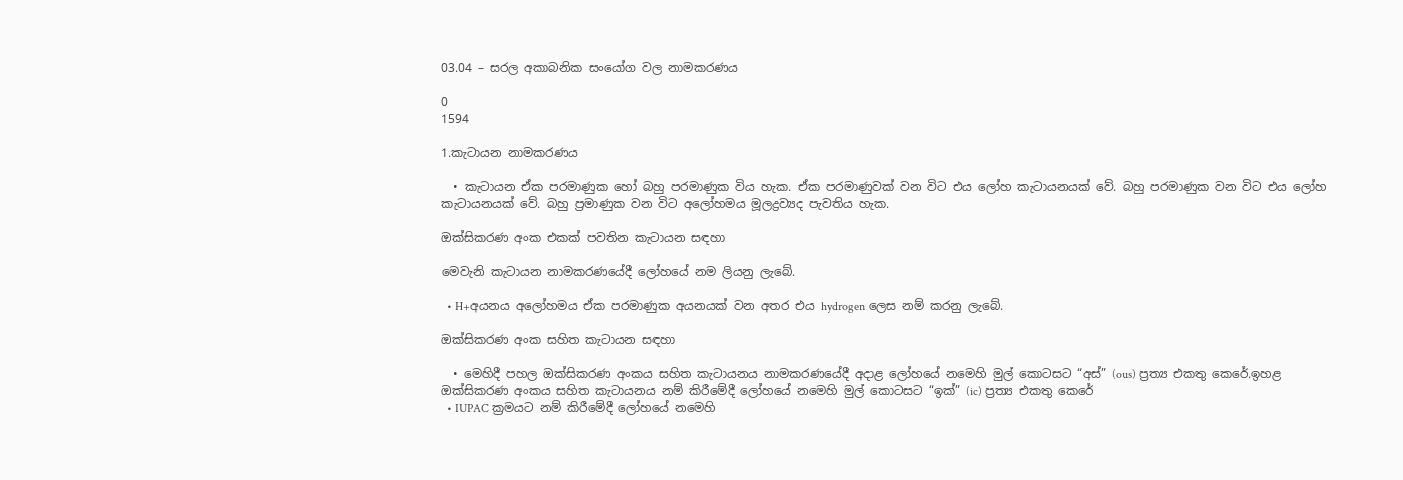03.04 – සරල අකාබනික සං‍යෝග වල නාමකරණය

0
1594

1.කැටායන නාමකරණය

  • කැටායන ඒක පරමාණුක හෝ බහු පරමාණුක විය හැක. ඒක පරමාණුවක් වන විට එය ලෝහ කැටායනයක් වේ. බහු පරමාණුක වන විට එය ලෝහ කැටායනයක් වේ. බහු ප්‍රමාණුක වන විට අලෝහමය මූලද්‍රව්‍යද පැවතිය හැක.

ඔක්සිකරණ අංක එකක් පවතින කැටායන සඳහා

මෙවැනි කැටායන නාමකරණයේදී ලෝහයේ නම ලියනු ලැබේ.

  • H+අයනය අලෝහමය ඒක පරමාණුක අයනයක් වන අතර එය hydrogen ලෙස නම් කරනු ලැබේ.

ඔක්සිකරණ අංක සහිත කැටායන සඳහා

  • මෙහිදී පහල ඔක්සිකරණ අංකය සහිත කැටායනය නාමකරණයේදී අදාළ ලෝහයේ නමෙහි මුල් කොටසට “අස්” (ous) ප්‍රත්‍ය එකතු කෙරේ.ඉහළ ඔක්සිකරණ අංකය සහිත කැටායනය නම් කිරීමේදී ලෝහයේ නමෙහි මුල් කොටසට “ඉක්” (ic) ප්‍රත්‍ය එකතු කෙරේ
  • IUPAC ක්‍රමයට නම් කිරීමේදී ලෝහයේ නමෙහි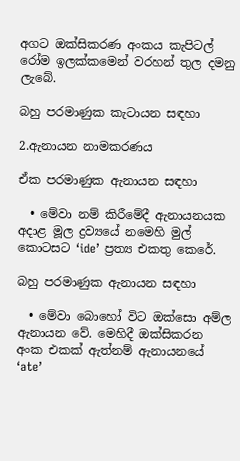අගට ඔක්සිකරණ අංකය කැපිටල් රෝම ඉලක්කමෙන් වරහන් තුල දමනු ලැබේ.

බහු පරමාණුක කැටායන සඳහා

2.ඇනායන නාමකරණය

ඒක පරමාණුක ඇනායන සඳහා

  • මේවා නම් කිරීමේදී ඇනායනයක අදාළ මූල ද්‍රව්‍යයේ නමෙහි මුල් කොටසට ‘ide’ ප්‍රත්‍ය එකතු කෙරේ.

බහු පරමාණුක ඇනායන සඳහා

  • මේවා බොහෝ විට ඔක්සො අම්ල ඇනායන වේ. මෙහිදී ඔක්සිකරන අංක එකක් ඇත්නම් ඇනායනයේ ‘ate’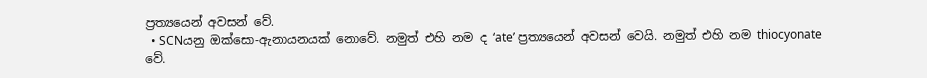ප්‍රත්‍යයෙන් අවසන් වේ.
  • SCNයනු ඔක්සො-ඇනායනයක් නොවේ. නමුත් එහි නම ද ‘ate’ ප්‍රත්‍යයෙන් අවසන් වෙයි. නමුත් එහි නම thiocyonate වේ.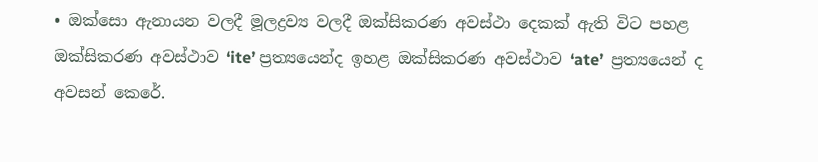• ඔක්සො ඇනායන වලදී මූලද්‍රව්‍ය වලදී ඔක්සිකරණ අවස්ථා දෙකක් ඇති විට පහළ ඔක්සිකරණ අවස්ථාව ‘ite’ ප්‍රත්‍යයෙන්ද ඉහළ ඔක්සිකරණ අවස්ථාව ‘ate’  ප්‍රත්‍යයෙන් ද අවසන් කෙරේ.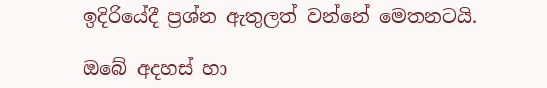ඉදිරියේදී ප්‍රශ්න ඇතුලත් වන්නේ මෙතනටයි.

ඔබේ අදහස් හා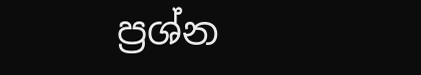ප්‍රශ්න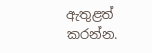ඇතුළත් කරන්න.